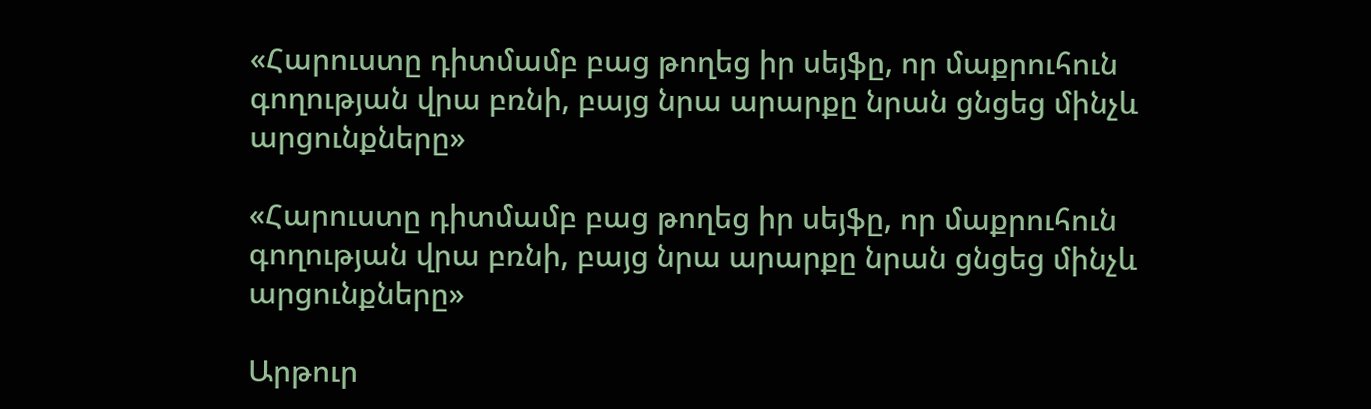«Հարուստը դիտմամբ բաց թողեց իր սեյֆը, որ մաքրուհուն գողության վրա բռնի, բայց նրա արարքը նրան ցնցեց մինչև արցունքները»

«Հարուստը դիտմամբ բաց թողեց իր սեյֆը, որ մաքրուհուն գողության վրա բռնի, բայց նրա արարքը նրան ցնցեց մինչև արցունքները»

Արթուր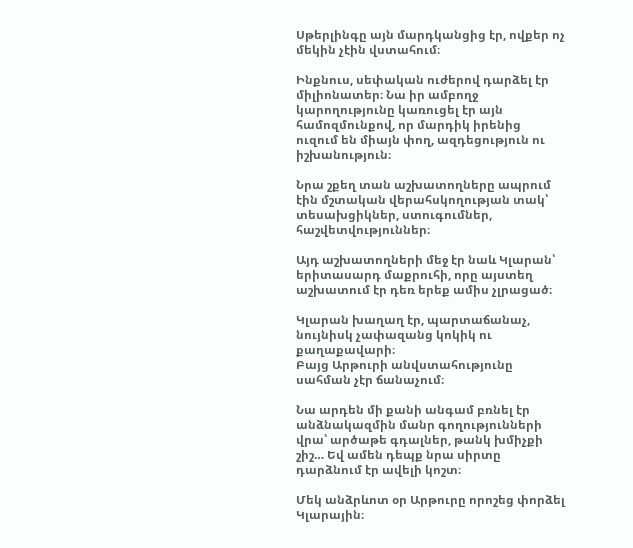Սթերլինգը այն մարդկանցից էր, ովքեր ոչ մեկին չէին վստահում։

Ինքնուս, սեփական ուժերով դարձել էր միլիոնատեր։ Նա իր ամբողջ կարողությունը կառուցել էր այն համոզմունքով, որ մարդիկ իրենից ուզում են միայն փող, ազդեցություն ու իշխանություն։

Նրա շքեղ տան աշխատողները ապրում էին մշտական վերահսկողության տակ՝ տեսախցիկներ, ստուգումներ, հաշվետվություններ։

Այդ աշխատողների մեջ էր նաև Կլարան՝ երիտասարդ մաքրուհի, որը այստեղ աշխատում էր դեռ երեք ամիս չլրացած։

Կլարան խաղաղ էր, պարտաճանաչ, նույնիսկ չափազանց կոկիկ ու քաղաքավարի։
Բայց Արթուրի անվստահությունը սահման չէր ճանաչում։

Նա արդեն մի քանի անգամ բռնել էր անձնակազմին մանր գողությունների վրա՝ արծաթե գդալներ, թանկ խմիչքի շիշ… Եվ ամեն դեպք նրա սիրտը դարձնում էր ավելի կոշտ։

Մեկ անձրևոտ օր Արթուրը որոշեց փորձել Կլարային։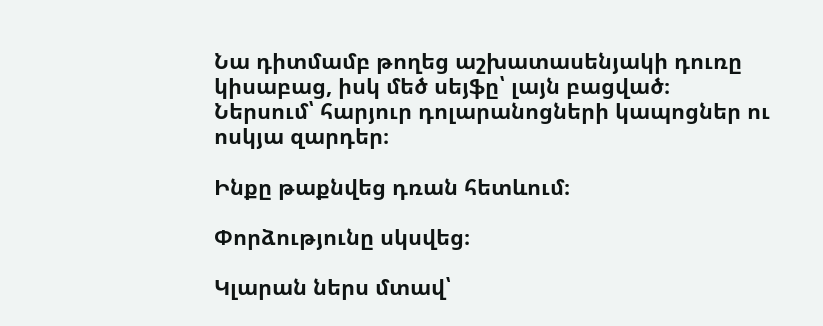Նա դիտմամբ թողեց աշխատասենյակի դուռը կիսաբաց, իսկ մեծ սեյֆը՝ լայն բացված։
Ներսում՝ հարյուր դոլարանոցների կապոցներ ու ոսկյա զարդեր։

Ինքը թաքնվեց դռան հետևում։

Փորձությունը սկսվեց։

Կլարան ներս մտավ՝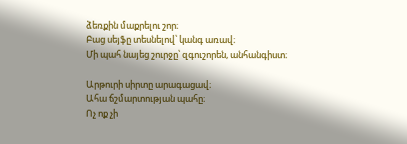ձեռքին մաքրելու շոր։
Բաց սեյֆը տեսնելով՝ կանգ առավ։
Մի պահ նայեց շուրջը՝ զգուշորեն, անհանգիստ։

Արթուրի սիրտը արագացավ։
Ահա ճշմարտության պահը։
Ոչ ոք չի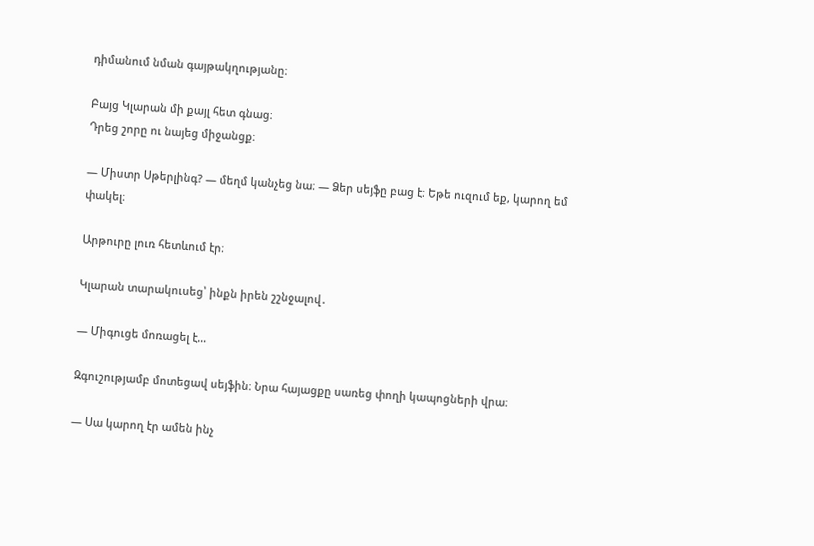դիմանում նման գայթակղությանը։

Բայց Կլարան մի քայլ հետ գնաց։
Դրեց շորը ու նայեց միջանցք։

— Միստր Սթերլինգ? — մեղմ կանչեց նա։ — Ձեր սեյֆը բաց է։ Եթե ուզում եք, կարող եմ փակել։

Արթուրը լուռ հետևում էր։

Կլարան տարակուսեց՝ ինքն իրեն շշնջալով․

— Միգուցե մոռացել է…

Զգուշությամբ մոտեցավ սեյֆին։ Նրա հայացքը սառեց փողի կապոցների վրա։

— Սա կարող էր ամեն ինչ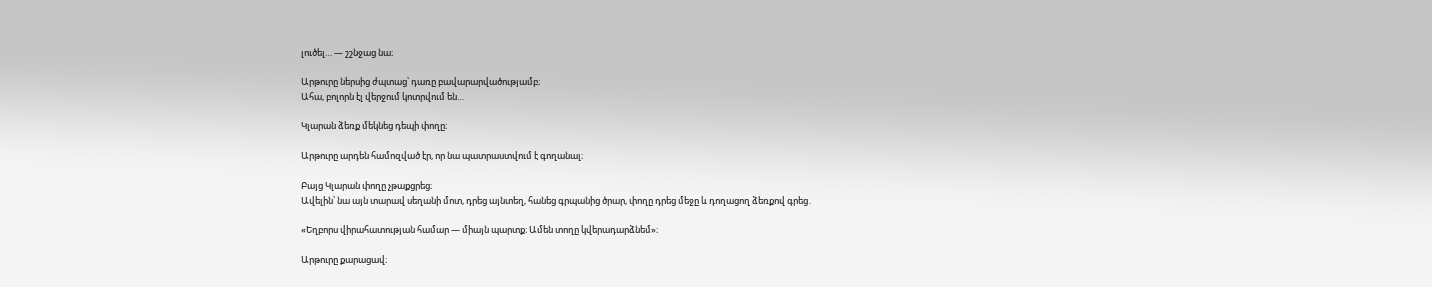լուծել… — շշնջաց նա։

Արթուրը ներսից ժպտաց՝ դառը բավարարվածությամբ։
Ահա, բոլորն էլ վերջում կոտրվում են…

Կլարան ձեռք մեկնեց դեպի փողը։

Արթուրը արդեն համոզված էր, որ նա պատրաստվում է գողանալ։

Բայց Կլարան փողը չթաքցրեց։
Ավելին՝ նա այն տարավ սեղանի մոտ, դրեց այնտեղ, հանեց գրպանից ծրար, փողը դրեց մեջը և դողացող ձեռքով գրեց․

«Եղբորս վիրահատության համար — միայն պարտք։ Ամեն տողը կվերադարձնեմ»։

Արթուրը քարացավ։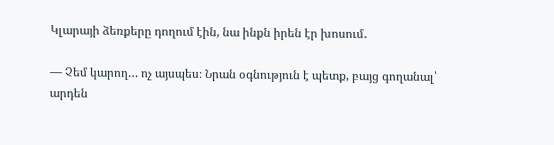Կլարայի ձեռքերը դողում էին, նա ինքն իրեն էր խոսում․

— Չեմ կարող… ոչ այսպես։ Նրան օգնություն է պետք, բայց գողանալ՝ արդեն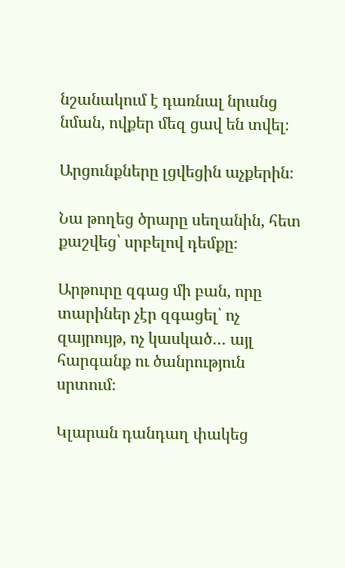նշանակում է դառնալ նրանց նման, ովքեր մեզ ցավ են տվել։

Արցունքները լցվեցին աչքերին։

Նա թողեց ծրարը սեղանին, հետ քաշվեց՝ սրբելով դեմքը։

Արթուրը զգաց մի բան, որը տարիներ չէր զգացել՝ ոչ զայրույթ, ոչ կասկած… այլ հարգանք ու ծանրություն սրտում։

Կլարան դանդաղ փակեց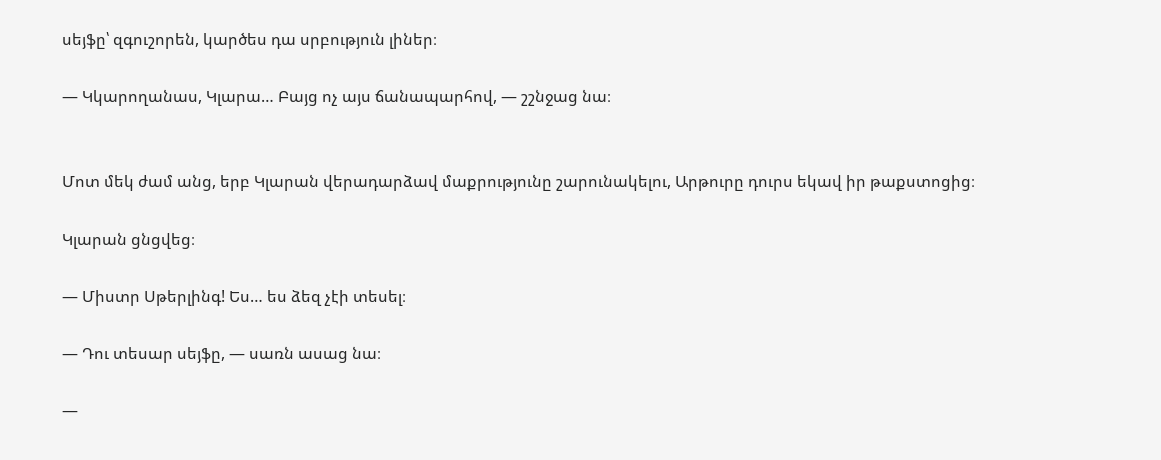սեյֆը՝ զգուշորեն, կարծես դա սրբություն լիներ։

— Կկարողանաս, Կլարա… Բայց ոչ այս ճանապարհով, — շշնջաց նա։


Մոտ մեկ ժամ անց, երբ Կլարան վերադարձավ մաքրությունը շարունակելու, Արթուրը դուրս եկավ իր թաքստոցից։

Կլարան ցնցվեց։

— Միստր Սթերլինգ! Ես… ես ձեզ չէի տեսել։

— Դու տեսար սեյֆը, — սառն ասաց նա։

—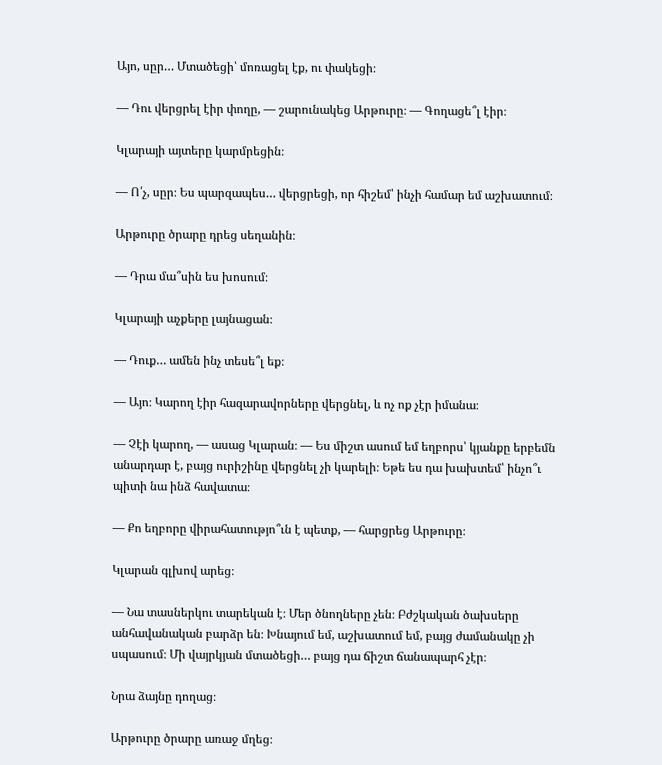Այո, սըր… Մտածեցի՝ մոռացել էք, ու փակեցի։

— Դու վերցրել էիր փողը, — շարունակեց Արթուրը։ — Գողացե՞լ էիր։

Կլարայի այտերը կարմրեցին։

— Ո՛չ, սըր։ Ես պարզապես… վերցրեցի, որ հիշեմ՝ ինչի համար եմ աշխատում։

Արթուրը ծրարը դրեց սեղանին։

— Դրա մա՞սին ես խոսում։

Կլարայի աչքերը լայնացան։

— Դուք… ամեն ինչ տեսե՞լ եք։

— Այո։ Կարող էիր հազարավորները վերցնել, և ոչ ոք չէր իմանա։

— Չէի կարող, — ասաց Կլարան։ — Ես միշտ ասում եմ եղբորս՝ կյանքը երբեմն անարդար է, բայց ուրիշինը վերցնել չի կարելի։ Եթե ես դա խախտեմ՝ ինչո՞ւ պիտի նա ինձ հավատա։

— Քո եղբորը վիրահատությո՞ւն է պետք, — հարցրեց Արթուրը։

Կլարան գլխով արեց։

— Նա տասներկու տարեկան է։ Մեր ծնողները չեն։ Բժշկական ծախսերը անհավանական բարձր են։ Խնայում եմ, աշխատում եմ, բայց ժամանակը չի սպասում։ Մի վայրկյան մտածեցի… բայց դա ճիշտ ճանապարհ չէր։

Նրա ձայնը դողաց։

Արթուրը ծրարը առաջ մղեց։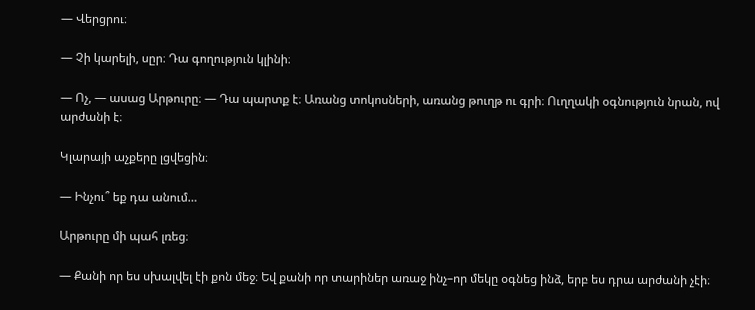— Վերցրու։

— Չի կարելի, սըր։ Դա գողություն կլինի։

— Ոչ, — ասաց Արթուրը։ — Դա պարտք է։ Առանց տոկոսների, առանց թուղթ ու գրի։ Ուղղակի օգնություն նրան, ով արժանի է։

Կլարայի աչքերը լցվեցին։

— Ինչու՞ եք դա անում…

Արթուրը մի պահ լռեց։

— Քանի որ ես սխալվել էի քոն մեջ։ Եվ քանի որ տարիներ առաջ ինչ–որ մեկը օգնեց ինձ, երբ ես դրա արժանի չէի։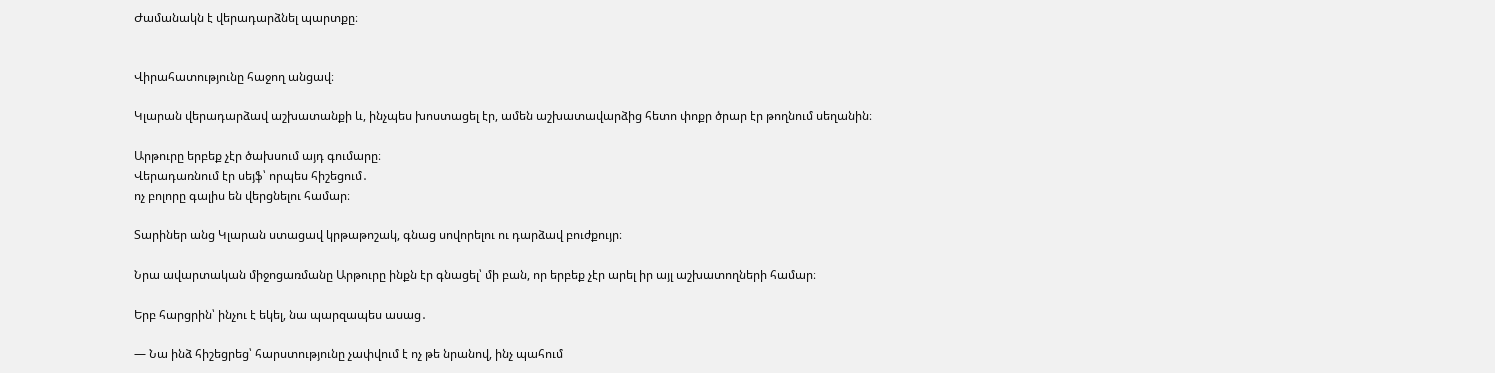Ժամանակն է վերադարձնել պարտքը։


Վիրահատությունը հաջող անցավ։

Կլարան վերադարձավ աշխատանքի և, ինչպես խոստացել էր, ամեն աշխատավարձից հետո փոքր ծրար էր թողնում սեղանին։

Արթուրը երբեք չէր ծախսում այդ գումարը։
Վերադառնում էր սեյֆ՝ որպես հիշեցում․
ոչ բոլորը գալիս են վերցնելու համար։

Տարիներ անց Կլարան ստացավ կրթաթոշակ, գնաց սովորելու ու դարձավ բուժքույր։

Նրա ավարտական միջոցառմանը Արթուրը ինքն էր գնացել՝ մի բան, որ երբեք չէր արել իր այլ աշխատողների համար։

Երբ հարցրին՝ ինչու է եկել, նա պարզապես ասաց․

— Նա ինձ հիշեցրեց՝ հարստությունը չափվում է ոչ թե նրանով, ինչ պահում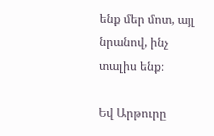ենք մեր մոտ, այլ նրանով, ինչ տալիս ենք։

Եվ Արթուրը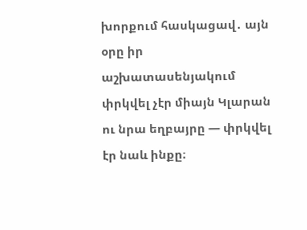խորքում հասկացավ․ այն օրը իր աշխատասենյակում փրկվել չէր միայն Կլարան ու նրա եղբայրը — փրկվել էր նաև ինքը։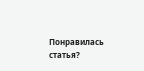Понравилась статья?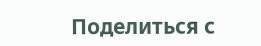Поделиться с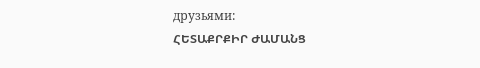друзьями:
ՀԵՏԱՔՐՔԻՐ ԺԱՄԱՆՑ